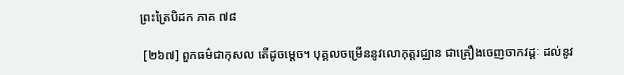ព្រះត្រៃបិដក ភាគ ៧៨

 [២៦៧] ពួកធម៌ជាកុសល តើដូចម្តេច។ បុគ្គលចម្រើននូវលោកុត្តរជ្ឈាន ជាគ្រឿងចេញចាកវដ្ដៈ ដល់នូវ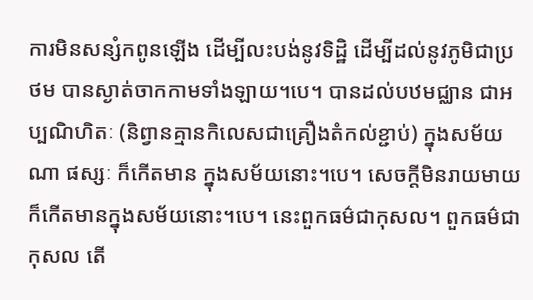ការមិនសន្សំកពូនឡើង ដើម្បីលះបង់នូវទិដ្ឋិ ដើម្បីដល់នូវភូមិជាប្រថម បានស្ងាត់ចាកកាមទាំងឡាយ។បេ។ បានដល់បឋមជ្ឈាន ជាអប្បណិហិតៈ (និព្វានគ្មានកិលេសជាគ្រឿងតំកល់ខ្ជាប់) ក្នុងសម័យណា ផស្សៈ ក៏កើតមាន ក្នុងសម័យនោះ។បេ។ សេចក្តីមិនរាយមាយ ក៏កើតមានក្នុងសម័យនោះ។បេ។ នេះពួកធម៌ជាកុសល។ ពួកធម៌ជាកុសល តើ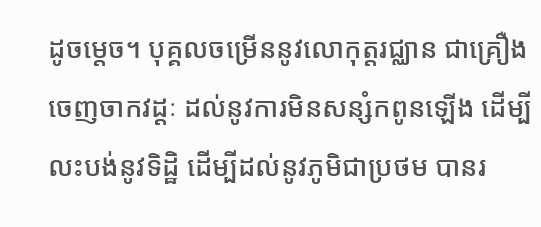ដូចម្តេច។ បុគ្គលចម្រើននូវលោកុត្តរជ្ឈាន ជាគ្រឿងចេញចាកវដ្ដៈ ដល់នូវការមិនសន្សំកពូនឡើង ដើម្បីលះបង់នូវទិដ្ឋិ ដើម្បីដល់នូវភូមិជាប្រថម បានរ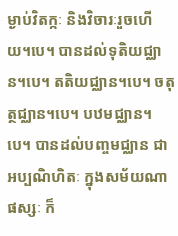ម្ងាប់វិតក្កៈ និងវិចារៈរួចហើយ។បេ។ បានដល់ទុតិយជ្ឈាន។បេ។ តតិយជ្ឈាន។បេ។ ចតុត្ថជ្ឈាន។បេ។ បឋមជ្ឈាន។បេ។ បានដល់បញ្ចមជ្ឈាន ជាអប្បណិហិតៈ ក្នុងសម័យណា ផស្សៈ ក៏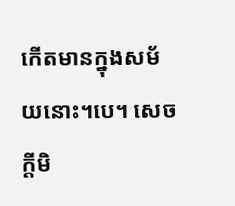កើតមានក្នុងសម័យនោះ។បេ។ សេចក្តីមិ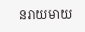នរាយមាយ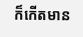ក៏កើតមាន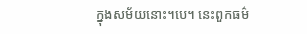ក្នុងសម័យនោះ។បេ។ នេះពួកធម៌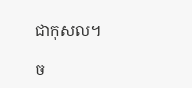ជាកុសល។

ច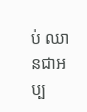ប់ ឈានជាអប្ប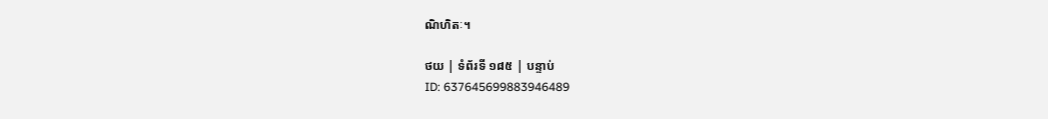ណិហិតៈ។

ថយ | ទំព័រទី ១៨៥ | បន្ទាប់
ID: 637645699883946489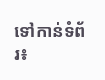ទៅកាន់ទំព័រ៖